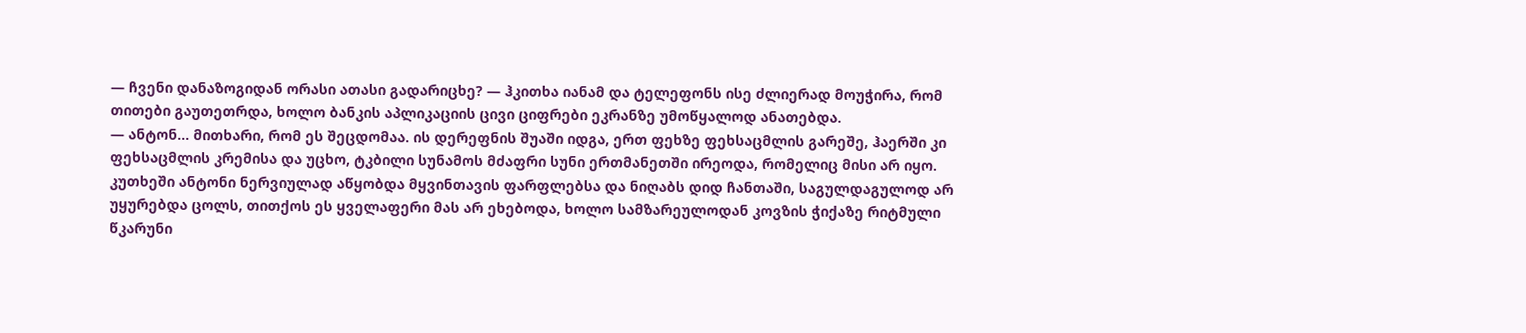— ჩვენი დანაზოგიდან ორასი ათასი გადარიცხე? — ჰკითხა იანამ და ტელეფონს ისე ძლიერად მოუჭირა, რომ თითები გაუთეთრდა, ხოლო ბანკის აპლიკაციის ცივი ციფრები ეკრანზე უმოწყალოდ ანათებდა.
— ანტონ… მითხარი, რომ ეს შეცდომაა. ის დერეფნის შუაში იდგა, ერთ ფეხზე ფეხსაცმლის გარეშე, ჰაერში კი ფეხსაცმლის კრემისა და უცხო, ტკბილი სუნამოს მძაფრი სუნი ერთმანეთში ირეოდა, რომელიც მისი არ იყო.
კუთხეში ანტონი ნერვიულად აწყობდა მყვინთავის ფარფლებსა და ნიღაბს დიდ ჩანთაში, საგულდაგულოდ არ უყურებდა ცოლს, თითქოს ეს ყველაფერი მას არ ეხებოდა, ხოლო სამზარეულოდან კოვზის ჭიქაზე რიტმული წკარუნი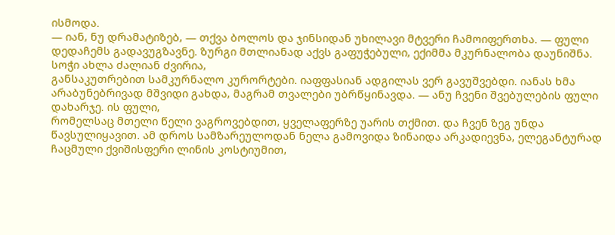ისმოდა.
— იან, ნუ დრამატიზებ, — თქვა ბოლოს და ჯინსიდან უხილავი მტვერი ჩამოიფერთხა. — ფული დედაჩემს გადავუგზავნე. ზურგი მთლიანად აქვს გაფუჭებული, ექიმმა მკურნალობა დაუნიშნა. სოჭი ახლა ძალიან ძვირია,
განსაკუთრებით სამკურნალო კურორტები. იაფფასიან ადგილას ვერ გავუშვებდი. იანას ხმა არაბუნებრივად მშვიდი გახდა, მაგრამ თვალები უბრწყინავდა. — ანუ ჩვენი შვებულების ფული დახარჯე. ის ფული,
რომელსაც მთელი წელი ვაგროვებდით, ყველაფერზე უარის თქმით. და ჩვენ ზეგ უნდა წავსულიყავით. ამ დროს სამზარეულოდან ნელა გამოვიდა ზინაიდა არკადიევნა, ელეგანტურად ჩაცმული ქვიშისფერი ლინის კოსტიუმით,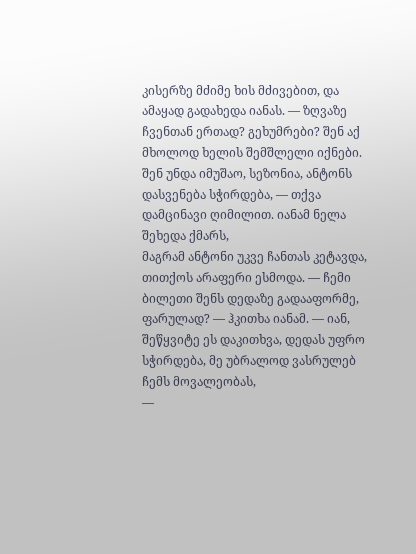კისერზე მძიმე ხის მძივებით, და ამაყად გადახედა იანას. — ზღვაზე ჩვენთან ერთად? გეხუმრები? შენ აქ მხოლოდ ხელის შემშლელი იქნები. შენ უნდა იმუშაო, სეზონია, ანტონს დასვენება სჭირდება, — თქვა დამცინავი ღიმილით. იანამ ნელა შეხედა ქმარს,
მაგრამ ანტონი უკვე ჩანთას კეტავდა, თითქოს არაფერი ესმოდა. — ჩემი ბილეთი შენს დედაზე გადააფორმე, ფარულად? — ჰკითხა იანამ. — იან, შეწყვიტე ეს დაკითხვა, დედას უფრო სჭირდება, მე უბრალოდ ვასრულებ ჩემს მოვალეობას,
—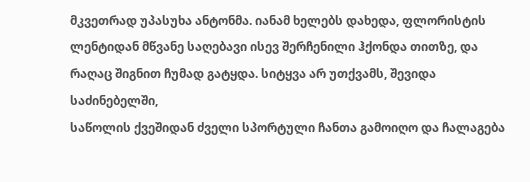მკვეთრად უპასუხა ანტონმა. იანამ ხელებს დახედა, ფლორისტის ლენტიდან მწვანე საღებავი ისევ შერჩენილი ჰქონდა თითზე, და რაღაც შიგნით ჩუმად გატყდა. სიტყვა არ უთქვამს, შევიდა საძინებელში,
საწოლის ქვეშიდან ძველი სპორტული ჩანთა გამოიღო და ჩალაგება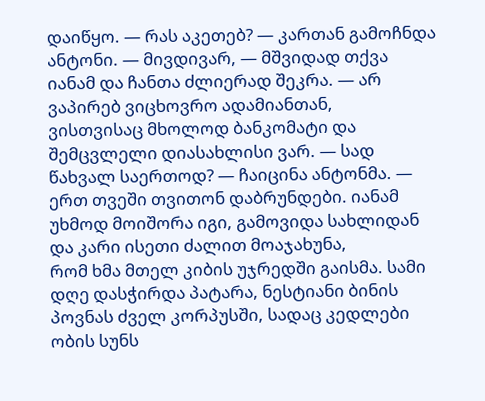დაიწყო. — რას აკეთებ? — კართან გამოჩნდა ანტონი. — მივდივარ, — მშვიდად თქვა იანამ და ჩანთა ძლიერად შეკრა. — არ ვაპირებ ვიცხოვრო ადამიანთან,
ვისთვისაც მხოლოდ ბანკომატი და შემცვლელი დიასახლისი ვარ. — სად წახვალ საერთოდ? — ჩაიცინა ანტონმა. — ერთ თვეში თვითონ დაბრუნდები. იანამ უხმოდ მოიშორა იგი, გამოვიდა სახლიდან და კარი ისეთი ძალით მოაჯახუნა,
რომ ხმა მთელ კიბის უჯრედში გაისმა. სამი დღე დასჭირდა პატარა, ნესტიანი ბინის პოვნას ძველ კორპუსში, სადაც კედლები ობის სუნს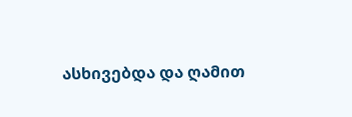ასხივებდა და ღამით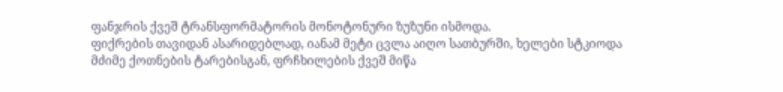ფანჯრის ქვეშ ტრანსფორმატორის მონოტონური ზუზუნი ისმოდა.
ფიქრების თავიდან ასარიდებლად, იანამ მეტი ცვლა აიღო სათბურში, ხელები სტკიოდა მძიმე ქოთნების ტარებისგან, ფრჩხილების ქვეშ მიწა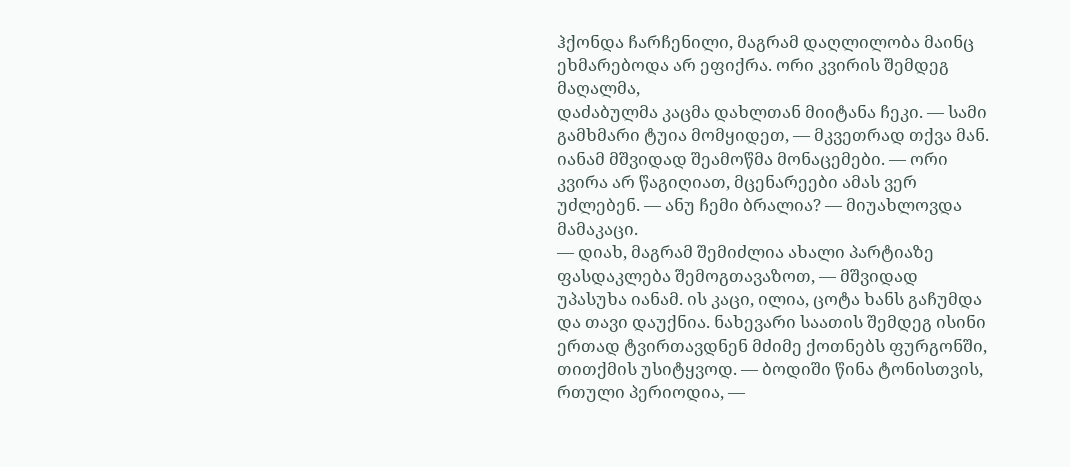ჰქონდა ჩარჩენილი, მაგრამ დაღლილობა მაინც ეხმარებოდა არ ეფიქრა. ორი კვირის შემდეგ მაღალმა,
დაძაბულმა კაცმა დახლთან მიიტანა ჩეკი. — სამი გამხმარი ტუია მომყიდეთ, — მკვეთრად თქვა მან. იანამ მშვიდად შეამოწმა მონაცემები. — ორი კვირა არ წაგიღიათ, მცენარეები ამას ვერ უძლებენ. — ანუ ჩემი ბრალია? — მიუახლოვდა მამაკაცი.
— დიახ, მაგრამ შემიძლია ახალი პარტიაზე ფასდაკლება შემოგთავაზოთ, — მშვიდად უპასუხა იანამ. ის კაცი, ილია, ცოტა ხანს გაჩუმდა და თავი დაუქნია. ნახევარი საათის შემდეგ ისინი ერთად ტვირთავდნენ მძიმე ქოთნებს ფურგონში,
თითქმის უსიტყვოდ. — ბოდიში წინა ტონისთვის, რთული პერიოდია, —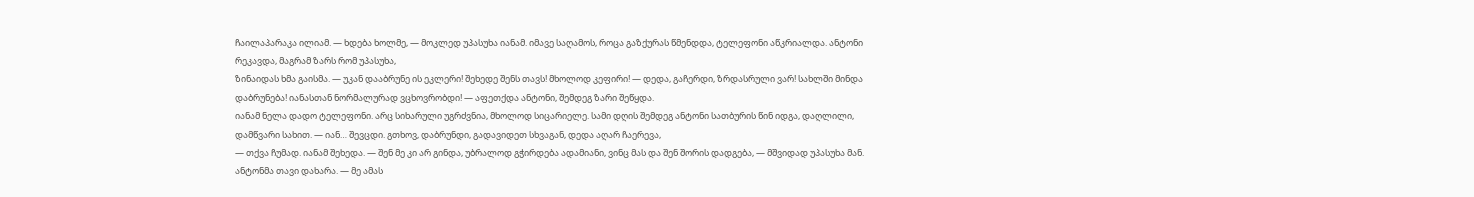ჩაილაპარაკა ილიამ. — ხდება ხოლმე, — მოკლედ უპასუხა იანამ. იმავე საღამოს, როცა გაზქურას წმენდდა, ტელეფონი აწკრიალდა. ანტონი რეკავდა, მაგრამ ზარს რომ უპასუხა,
ზინაიდას ხმა გაისმა. — უკან დააბრუნე ის ეკლერი! შეხედე შენს თავს! მხოლოდ კეფირი! — დედა, გაჩერდი, ზრდასრული ვარ! სახლში მინდა დაბრუნება! იანასთან ნორმალურად ვცხოვრობდი! — აფეთქდა ანტონი, შემდეგ ზარი შეწყდა.
იანამ ნელა დადო ტელეფონი. არც სიხარული უგრძვნია, მხოლოდ სიცარიელე. სამი დღის შემდეგ ანტონი სათბურის წინ იდგა, დაღლილი, დამწვარი სახით. — იან… შევცდი. გთხოვ, დაბრუნდი, გადავიდეთ სხვაგან, დედა აღარ ჩაერევა,
— თქვა ჩუმად. იანამ შეხედა. — შენ მე კი არ გინდა, უბრალოდ გჭირდება ადამიანი, ვინც მას და შენ შორის დადგება, — მშვიდად უპასუხა მან. ანტონმა თავი დახარა. — მე ამას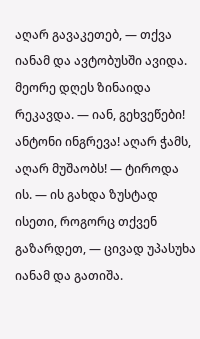აღარ გავაკეთებ, — თქვა იანამ და ავტობუსში ავიდა.
მეორე დღეს ზინაიდა რეკავდა. — იან, გეხვეწები! ანტონი ინგრევა! აღარ ჭამს, აღარ მუშაობს! — ტიროდა ის. — ის გახდა ზუსტად ისეთი, როგორც თქვენ გაზარდეთ, — ცივად უპასუხა იანამ და გათიშა.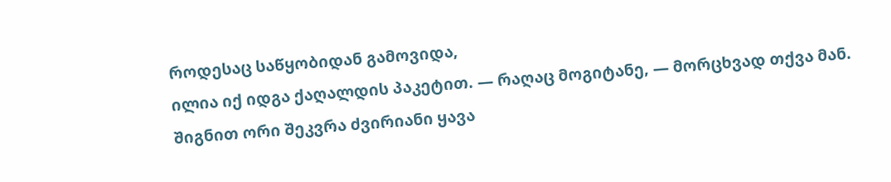როდესაც საწყობიდან გამოვიდა,
ილია იქ იდგა ქაღალდის პაკეტით. — რაღაც მოგიტანე, — მორცხვად თქვა მან. შიგნით ორი შეკვრა ძვირიანი ყავა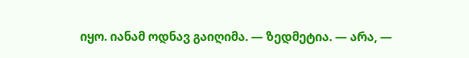იყო. იანამ ოდნავ გაიღიმა. — ზედმეტია. — არა, —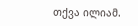თქვა ილიამ.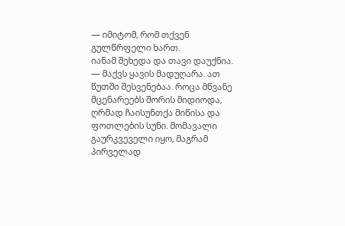— იმიტომ, რომ თქვენ გულწრფელი ხართ.
იანამ შეხედა და თავი დაუქნია. — მაქვს ყავის მადუღარა. ათ წუთში შესვენებაა. როცა მწვანე მცენარეებს შორის მიდიოდა, ღრმად ჩაისუნთქა მიწისა და ფოთლების სუნი. მომავალი გაურკვეველი იყო, მაგრამ პირველად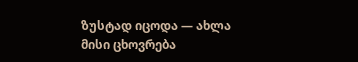ზუსტად იცოდა — ახლა მისი ცხოვრება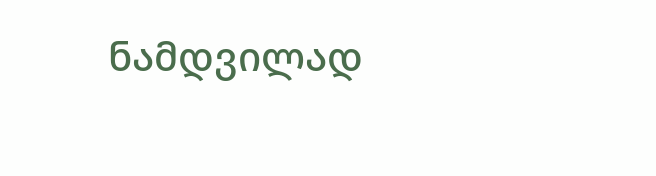ნამდვილად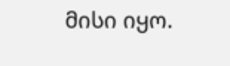მისი იყო.